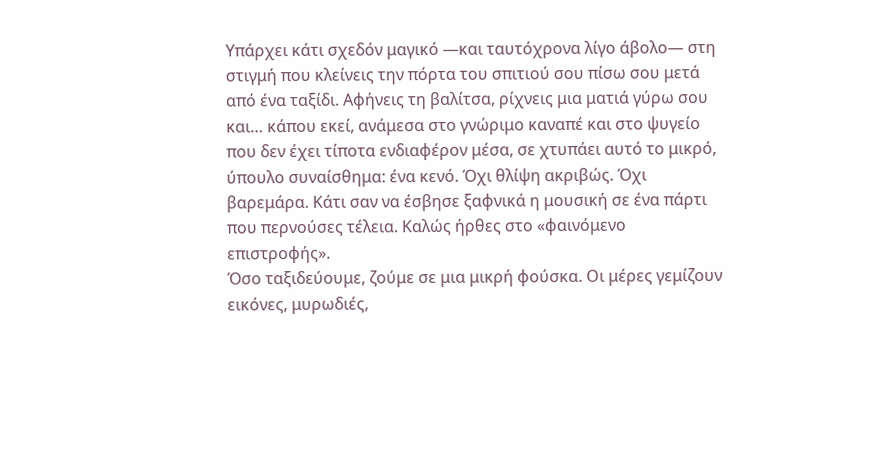Υπάρχει κάτι σχεδόν μαγικό —και ταυτόχρονα λίγο άβολο— στη στιγμή που κλείνεις την πόρτα του σπιτιού σου πίσω σου μετά από ένα ταξίδι. Αφήνεις τη βαλίτσα, ρίχνεις μια ματιά γύρω σου και… κάπου εκεί, ανάμεσα στο γνώριμο καναπέ και στο ψυγείο που δεν έχει τίποτα ενδιαφέρον μέσα, σε χτυπάει αυτό το μικρό, ύπουλο συναίσθημα: ένα κενό. Όχι θλίψη ακριβώς. Όχι βαρεμάρα. Κάτι σαν να έσβησε ξαφνικά η μουσική σε ένα πάρτι που περνούσες τέλεια. Καλώς ήρθες στο «φαινόμενο επιστροφής».
Όσο ταξιδεύουμε, ζούμε σε μια μικρή φούσκα. Οι μέρες γεμίζουν εικόνες, μυρωδιές,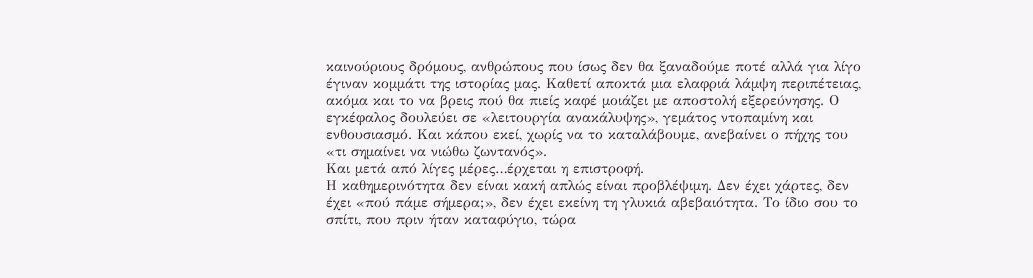καινούριους δρόμους, ανθρώπους που ίσως δεν θα ξαναδούμε ποτέ αλλά για λίγο έγιναν κομμάτι της ιστορίας μας. Καθετί αποκτά μια ελαφριά λάμψη περιπέτειας, ακόμα και το να βρεις πού θα πιείς καφέ μοιάζει με αποστολή εξερεύνησης. Ο εγκέφαλος δουλεύει σε «λειτουργία ανακάλυψης», γεμάτος ντοπαμίνη και ενθουσιασμό. Και κάπου εκεί, χωρίς να το καταλάβουμε, ανεβαίνει ο πήχης του «τι σημαίνει να νιώθω ζωντανός».
Και μετά από λίγες μέρες…έρχεται η επιστροφή.
Η καθημερινότητα δεν είναι κακή απλώς είναι προβλέψιμη. Δεν έχει χάρτες, δεν έχει «πού πάμε σήμερα;», δεν έχει εκείνη τη γλυκιά αβεβαιότητα. Το ίδιο σου το σπίτι, που πριν ήταν καταφύγιο, τώρα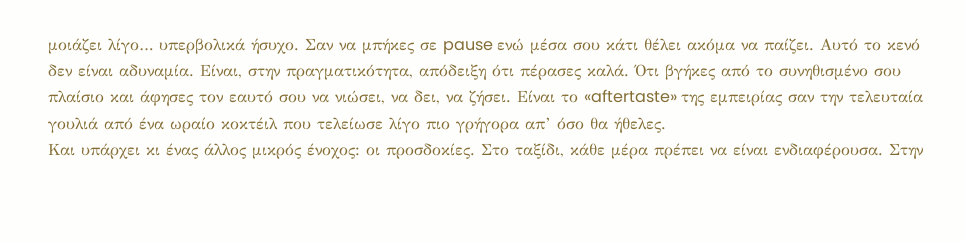μοιάζει λίγο… υπερβολικά ήσυχο. Σαν να μπήκες σε pause ενώ μέσα σου κάτι θέλει ακόμα να παίζει. Αυτό το κενό δεν είναι αδυναμία. Είναι, στην πραγματικότητα, απόδειξη ότι πέρασες καλά. Ότι βγήκες από το συνηθισμένο σου πλαίσιο και άφησες τον εαυτό σου να νιώσει, να δει, να ζήσει. Είναι το «aftertaste» της εμπειρίας σαν την τελευταία γουλιά από ένα ωραίο κοκτέιλ που τελείωσε λίγο πιο γρήγορα απ’ όσο θα ήθελες.
Και υπάρχει κι ένας άλλος μικρός ένοχος: οι προσδοκίες. Στο ταξίδι, κάθε μέρα πρέπει να είναι ενδιαφέρουσα. Στην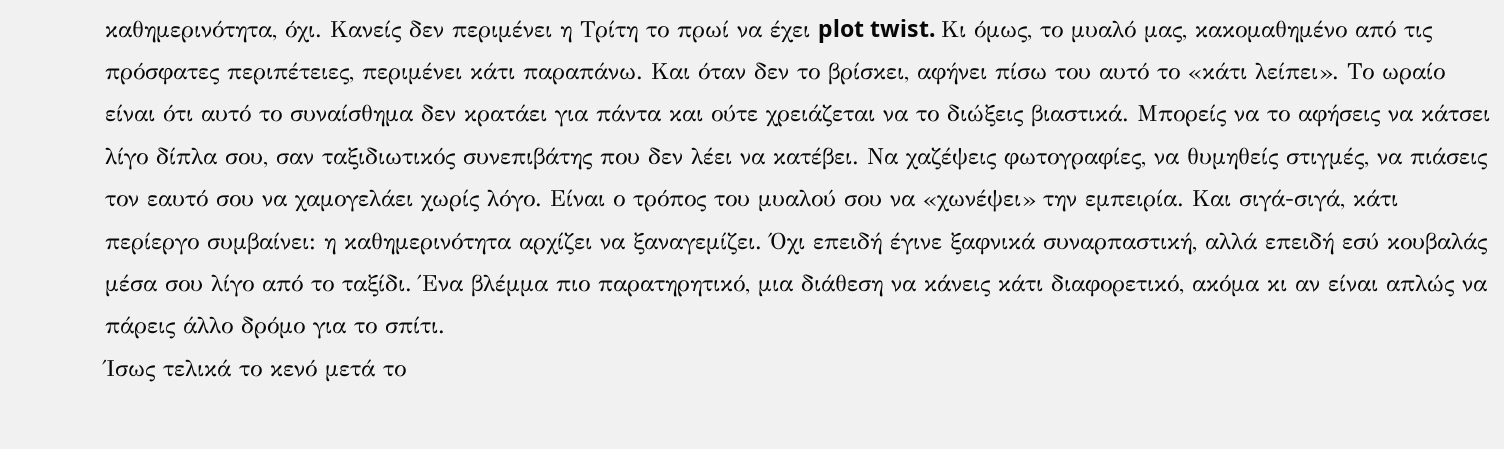καθημερινότητα, όχι. Κανείς δεν περιμένει η Τρίτη το πρωί να έχει plot twist. Κι όμως, το μυαλό μας, κακομαθημένο από τις πρόσφατες περιπέτειες, περιμένει κάτι παραπάνω. Και όταν δεν το βρίσκει, αφήνει πίσω του αυτό το «κάτι λείπει». Το ωραίο είναι ότι αυτό το συναίσθημα δεν κρατάει για πάντα και ούτε χρειάζεται να το διώξεις βιαστικά. Μπορείς να το αφήσεις να κάτσει λίγο δίπλα σου, σαν ταξιδιωτικός συνεπιβάτης που δεν λέει να κατέβει. Να χαζέψεις φωτογραφίες, να θυμηθείς στιγμές, να πιάσεις τον εαυτό σου να χαμογελάει χωρίς λόγο. Είναι ο τρόπος του μυαλού σου να «χωνέψει» την εμπειρία. Και σιγά-σιγά, κάτι περίεργο συμβαίνει: η καθημερινότητα αρχίζει να ξαναγεμίζει. Όχι επειδή έγινε ξαφνικά συναρπαστική, αλλά επειδή εσύ κουβαλάς μέσα σου λίγο από το ταξίδι. Ένα βλέμμα πιο παρατηρητικό, μια διάθεση να κάνεις κάτι διαφορετικό, ακόμα κι αν είναι απλώς να πάρεις άλλο δρόμο για το σπίτι.
Ίσως τελικά το κενό μετά το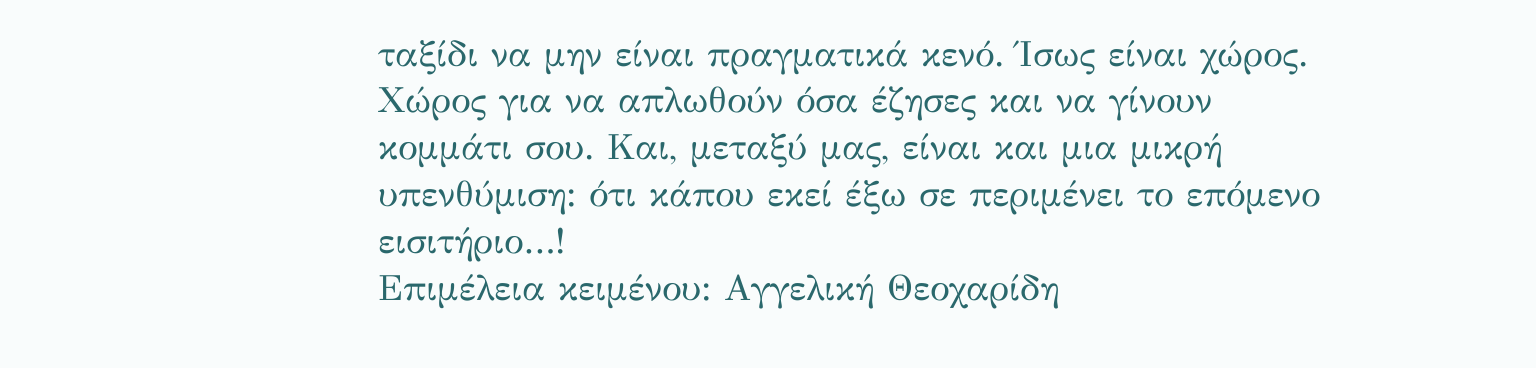ταξίδι να μην είναι πραγματικά κενό. Ίσως είναι χώρος. Χώρος για να απλωθούν όσα έζησες και να γίνουν κομμάτι σου. Και, μεταξύ μας, είναι και μια μικρή υπενθύμιση: ότι κάπου εκεί έξω σε περιμένει το επόμενο εισιτήριο…!
Επιμέλεια κειμένου: Αγγελική Θεοχαρίδη